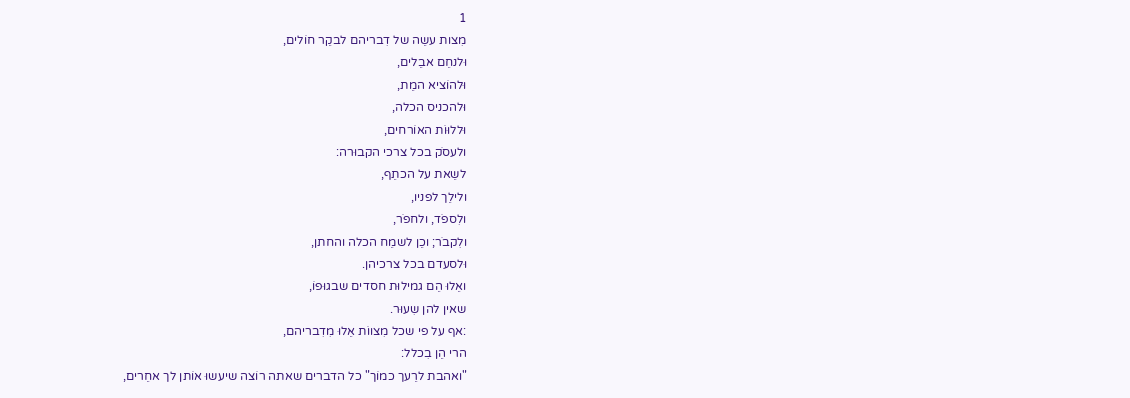1
מִצות עשֵה של דִבריהם לבקֵר חוֹלים,
וּלנחֵם אבֵלים,
וּלהוֹציא המֵת,
וּלהכניס הכלה,
וּללוּוֹת האוֹרחים,
ולעסֹק בכל צרכי הקבוּרה:
לשֵאת על הכתֵף,
ולילֵך לפניו,
ולִספֹד, ולחפֹר,
ולִקבֹר; וכֵן לשמֵח הכלה והחתן,
וּלסעדם בכל צרכיהן.
ואֵלוּ הֵם גמילוּת חסדים שבגוּפוֹ,
שאין להן שִעוּר.
:אף על פי שכל מִצווֹת אֵלוּ מִדִבריהם,
הרי הֵן בִכלל:
"ואהבת לרֵעך כמוֹך" כל הדברים שאתה רוֹצה שיעשוּ אוֹתן לך אחֵרים,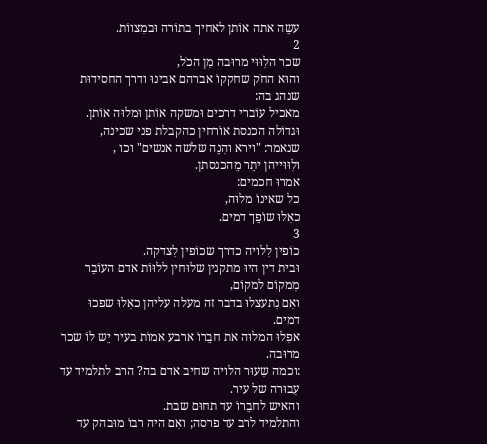עשֵה אתה אוֹתן לאחיך בתוֹרה וּבמִצווֹת.
2
שכר הלִוּוּי מרוּבה מִן הכֹל,
והוּא החֹק שחקקוֹ אברהם אבינוּ ודרך החסידוּת שנהג בה:
מאכיל עוֹברי דרכים וּמשקה אוֹתן וּמלוּה אוֹתן.
וּגדוֹלה הכנסת אוֹרחין כהקבלת פני שכינה,
שנאמר: "וירא והִנֵה שלֹשה אנשים" וכו ,
ולִוּוּייהן יתֵר מֵהכנסתן.
אמרוּ חכמים:
כל שאינוֹ מלוּה,
כאִלוּ שוֹפֵך דמים.
3
כוֹפין לִלויה כדרך שכוֹפין לִצדקה.
וּבית דין היוּ מתקנין שלוּחין ללוּוֹת אדם העוֹבֵר מִמקוֹם למקוֹם,
ואִם נִתעצלוּ בדבר זה מעלה עליהן כאִלוּ שפכוּ דמים.
אפִלוּ המלוּה את חבֵרוֹ ארבע אמוֹת בעיר יֵש לוֹ שכר מרוּבה.
:וכמה שִעוּר הלויה שחיב אדם בה? הרב לתלמיד עד עִבוּרה של עיר.
והאיש לחבֵרוֹ עד תחוּם שבת.
והתלמיד לרב עד פרסה; ואִם היה רבוֹ מוּבהק עד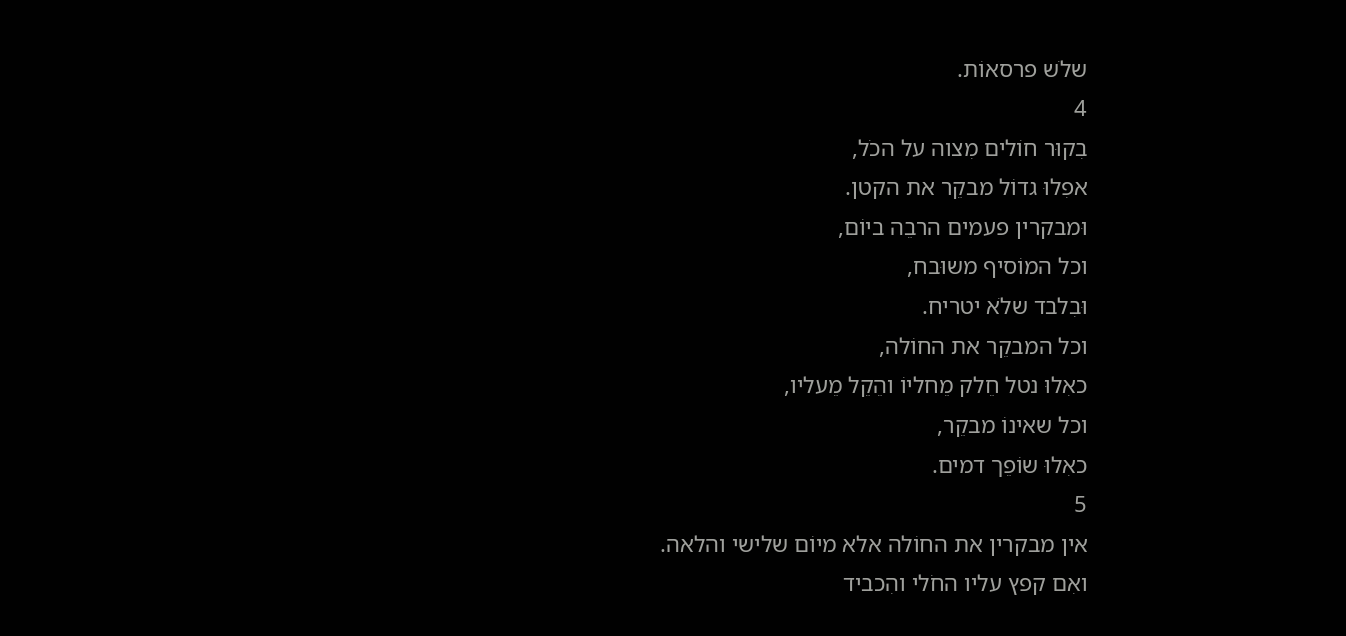שלֹש פרסאוֹת.
4
בִקוּר חוֹלים מִצוה על הכֹל,
אפִלוּ גדוֹל מבקֵר את הקטן.
וּמבקרין פעמים הרבֵה ביוֹם,
וכל המוֹסיף משוּבח,
וּבִלבד שלֹא יטריח.
וכל המבקֵר את החוֹלה,
כאִלוּ נטל חֵלק מֵחליוֹ והֵקֵל מֵעליו,
וכל שאינוֹ מבקֵר,
כאִלוּ שוֹפֵך דמים.
5
אין מבקרין את החוֹלה אלא מיוֹם שלישי והלאה.
ואִם קפץ עליו החֹלי והִכביד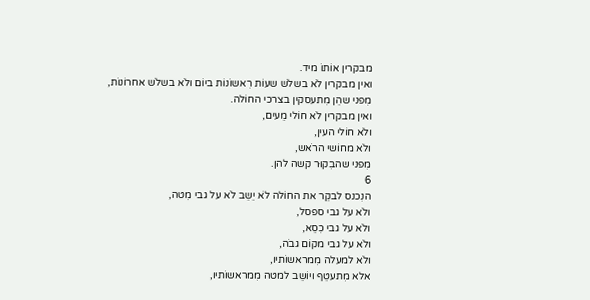מבקרין אוֹתוֹ מיד.
ואין מבקרין לֹא בשלֹש שעוֹת רִאשוֹנוֹת ביוֹם ולֹא בשלֹש אחרוֹנוֹת,
מִפני שהֵן מִתעסקין בצרכי החוֹלה.
ואין מבקרין לֹא חוֹלי מֵעים,
ולֹא חוֹלי העין,
ולֹא מחוֹשי הרֹאש,
מִפני שהבִקוּר קשה להן.
6
הנִכנס לבקֵר את החוֹלה לֹא יֵשֵב לֹא על גבי מִטה,
ולֹא על גבי ספסל,
ולֹא על גבי כִסֵא,
ולֹא על גבי מקוֹם גבֹה,
ולֹא למעלה מִמראשוֹתיו,
אלא מִתעטֵף ויוֹשֵב למטה מִמראשוֹתיו,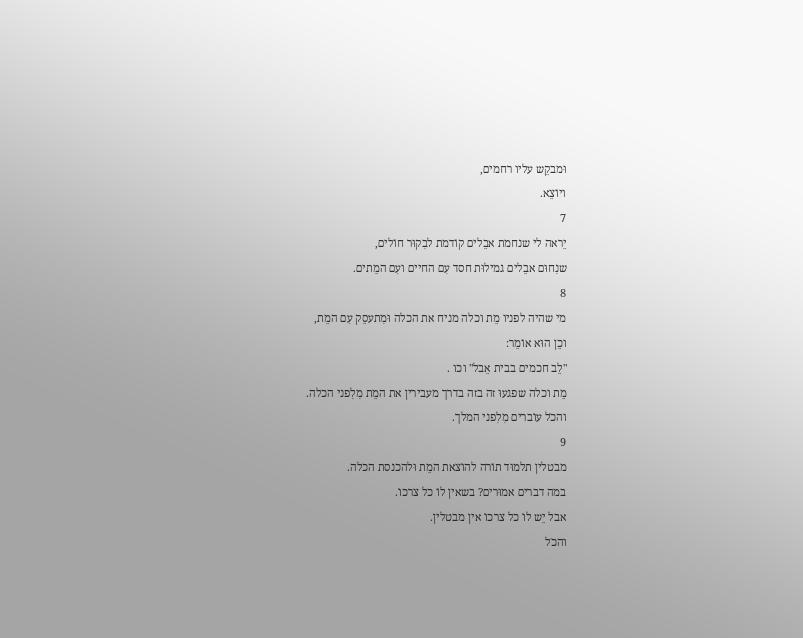וּמבקֵש עליו רחמים,
ויוֹצֵא.
7
יֵראה לי שנחמת אבֵלים קוֹדמת לבִקוּר חוֹלים,
שנִחוּם אבֵלים גמילוּת חסד עִם החיים ועִם המֵתים.
8
מי שהיה לפניו מֵת וכלה מניח את הכלה וּמִתעסֵק עִם המֵת,
וכֵן הוּא אוֹמֵר:
"לֵב חכמים בבית אֵבל" וכו .
מֵת וכלה שפגעוּ זה בזה בדרך מעבירין את המֵת מִלִפני הכלה.
והכֹל עוֹברים מִלִפני המלך.
9
מבטלין תלמוּד תוֹרה להוֹצאת המֵת וּלהכנסת הכלה.
במה דברים אמוּרים? בשאין לוֹ כל צרכוֹ.
אבל יֵש לוֹ כל צרכוֹ אין מבטלין.
והכֹל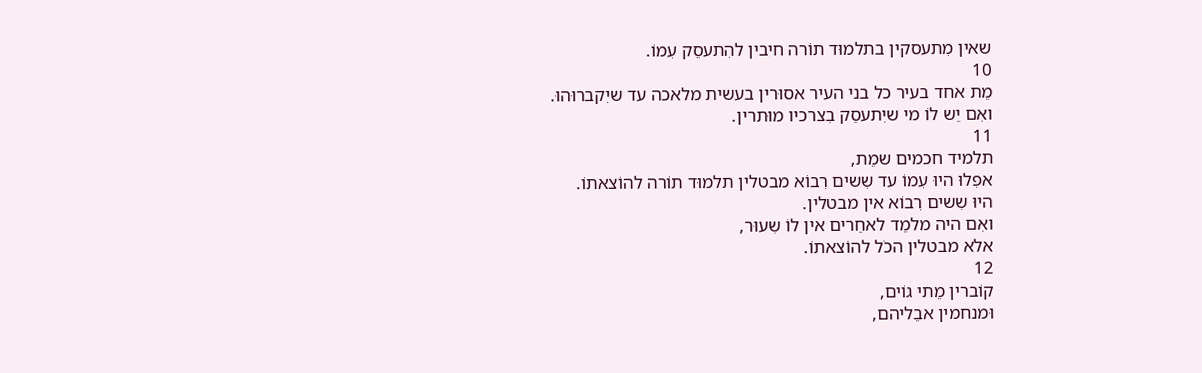שאין מִתעסקין בתלמוּד תוֹרה חיבין להִתעסֵק עִמוֹ.
10
מֵת אחד בעיר כל בני העיר אסוּרין בעשית מלאכה עד שיִקברוּהוּ.
ואִם יֵש לוֹ מי שיִתעסֵק בִצרכיו מוּתרין.
11
תלמיד חכמים שמֵת,
אפִלוּ היוּ עִמוֹ עד שִשים רִבוֹא מבטלין תלמוּד תוֹרה להוֹצאתוֹ.
היוּ שִשים רִבוֹא אין מבטלין.
ואִם היה מלמֵד לאחֵרים אין לוֹ שִעוּר,
אלא מבטלין הכֹל להוֹצאתוֹ.
12
קוֹברין מֵתי גוֹים,
וּמנחמין אבֵליהם,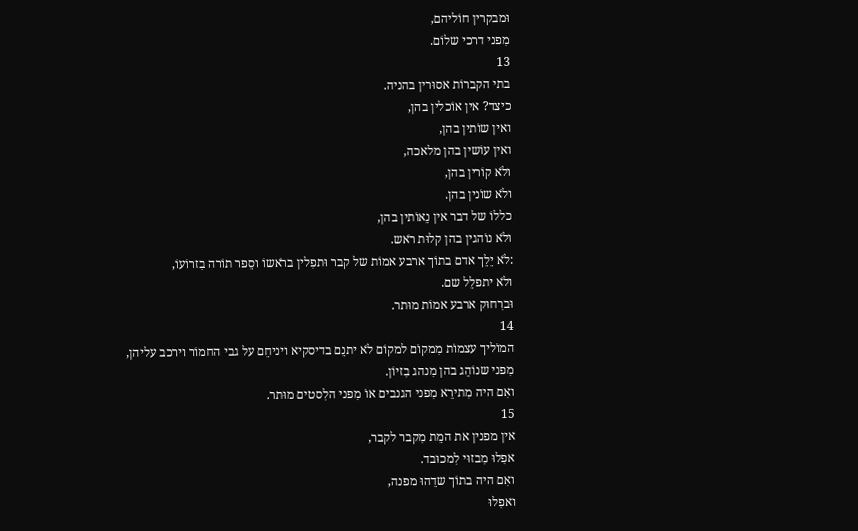וּמבקרין חוֹליהם,
מִפני דרכי שלוֹם.
13
בתי הקברוֹת אסוּרין בהניה.
כיצד? אין אוֹכלין בהן,
ואין שוֹתין בהן,
ואין עוֹשין בהן מלאכה,
ולֹא קוֹרין בהן,
ולֹא שוֹנין בהן.
כללוֹ של דבר אין נֵאוֹתין בהן,
ולֹא נוֹהגין בהן קלוּת רֹאש.
:לֹא יֵלֵך אדם בתוֹך ארבע אמוֹת של קבר וּתפִלין ברֹאשוֹ וסֵפר תוֹרה בִזרוֹעוֹ,
ולֹא יתפלֵל שם.
וּברִחוּק ארבע אמוֹת מוּתר.
14
המוֹליך עצמוֹת מִמקוֹם למקוֹם לֹא יתנֵם בדיסקיא ויניחֵם על גבי החמוֹר וירכב עליהן,
מִפני שנוֹהֵג בהן מִנהג בִזיוֹן.
ואִם היה מִתירֵא מִפני הגנבים אוֹ מִפני הלִסטים מוּתר.
15
אין מפנין את המֵת מִקבר לקבר,
אפִלוּ מִבזוּי לִמכוּבד.
ואִם היה בתוֹך שדֵהוּ מפנה,
ואפִלוּ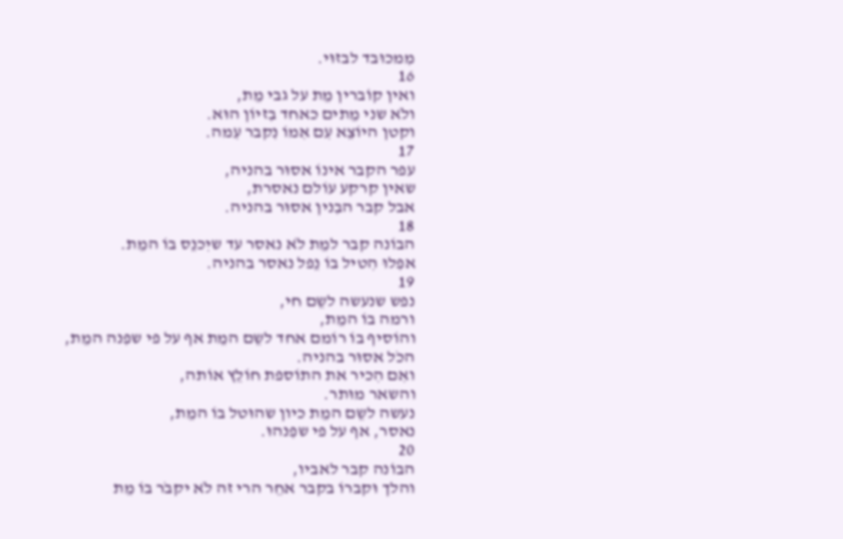מִמכוּבד לבזוּי.
16
ואין קוֹברין מֵת על גבי מֵת,
ולֹא שני מֵתים כאחד בִזיוֹן הוּא.
וקטן היוֹצֵא עִם אִמוֹ נִקבר עִמה.
17
עפר הקבר אינוֹ אסוּר בהניה,
שאין קרקע עוֹלם נאסרת,
אבל קבר הבִנין אסוּר בהניה.
18
הבוֹנה קבר למֵת לֹא נאסר עד שיִכנֵס בוֹ המֵת.
אפִלוּ הִטיל בוֹ נֵפל נאסר בהניה.
19
נפש שנעשה לשֵם חי,
ורמה בוֹ המֵת,
והוֹסיף בוֹ רוֹמם אחד לשֵם המֵת אף על פי שפִנה המֵת,
הכֹל אסוּר בהניה.
ואִם הִכיר את התוֹספת חוֹלֵץ אוֹתה,
והשאר מוּתר.
נעשה לשֵם המֵת כיון שהוּטל בוֹ המֵת,
נאסר, אף על פי שפִנהוּ.
20
הבוֹנה קבר לאביו,
והלך וּקברוֹ בקבר אחֵר הרי זה לֹא יקבֹר בוֹ מֵת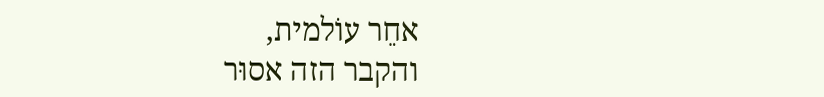אחֵר עוֹלמית,
והקבר הזה אסוּר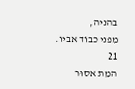בהניה,
מִפני כבוֹד אביו.
21
המֵת אסוּר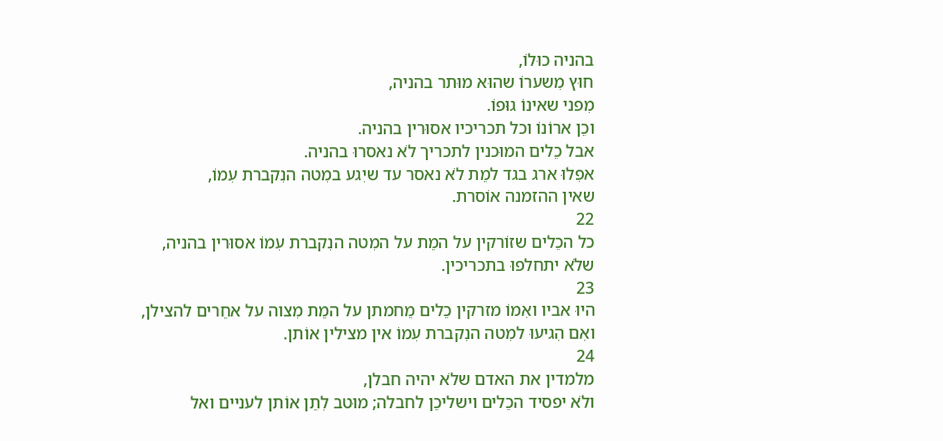בהניה כוּלוֹ,
חוּץ מִשערוֹ שהוּא מוּתר בהניה,
מִפני שאינוֹ גוּפוֹ.
וכֵן ארוֹנוֹ וכל תכריכיו אסוּרין בהניה.
אבל כֵלים המוּכנין לתכריך לֹא נאסרוּ בהניה.
אפִלוּ ארג בגד למֵת לֹא נאסר עד שיִגע במִטה הנִקברת עִמוֹ,
שאין ההזמנה אוֹסרת.
22
כל הכֵלים שזוֹרקין על המֵת על המִטה הנִקברת עִמוֹ אסוּרין בהניה,
שלֹא יתחלפוּ בתכריכין.
23
היוּ אביו ואִמוֹ מזרקין כֵלים מֵחמתן על המֵת מִצוה על אחֵרים להצילן,
ואִם הִגיעוּ למִטה הנִקברת עִמוֹ אין מצילין אוֹתן.
24
מלמדין את האדם שלֹא יהיה חבלן,
ולֹא יפסיד הכֵלים וישליכֵן לחבלה; מוּטב לִתֵן אוֹתן לעניים ואל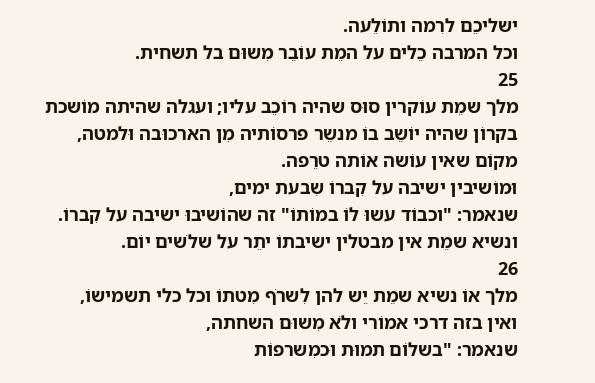ישליכֵם לרִמה ותוֹלֵעה.
וכל המרבה כֵלים על המֵת עוֹבֵר מִשוּם בל תשחית.
25
מלך שמֵת עוֹקרין סוּס שהיה רוֹכֵב עליו; ועגלה שהיתה מוֹשכת בקרוֹן שהיה יוֹשֵב בוֹ מנשֵר פרסוֹתיה מִן הארכוּבה וּלמטה,
מקוֹם שאין עוֹשה אוֹתה טרֵפה.
וּמוֹשיבין ישיבה על קִברוֹ שִבעת ימים,
שנאמר: "וכבוֹד עשוּ לוֹ במוֹתוֹ" זה שהוֹשיבוּ ישיבה על קִברוֹ.
ונשיא שמֵת אין מבטלין ישיבתוֹ יתֵר על שלֹשים יוֹם.
26
מלך אוֹ נשיא שמֵת יֵש להן לִשרֹף מִטתוֹ וכל כלי תשמישוֹ,
ואין בזה דרכי אמוֹרי ולֹא מִשוּם השחתה,
שנאמר: "בשלוֹם תמוּת וּכמִשרפוֹת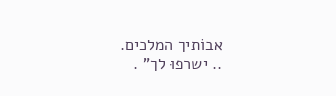אבוֹתיך המלכים.
.. ישרפוּ לך" .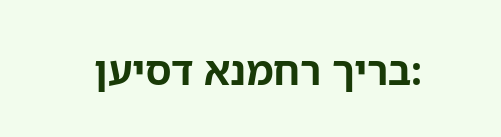:בריך רחמנא דסיען